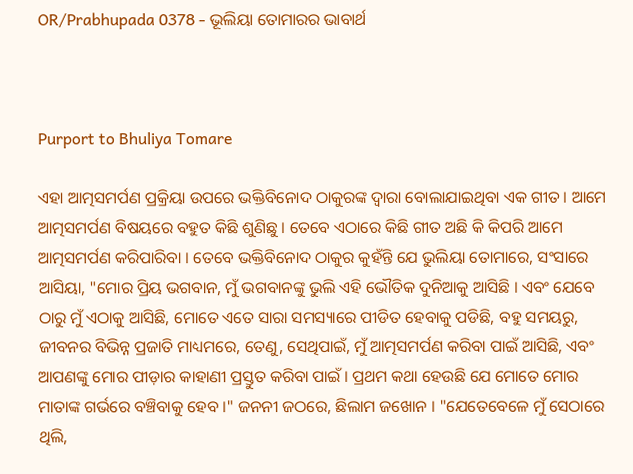OR/Prabhupada 0378 - ଭୂଲିୟା ତୋମାରର ଭାବାର୍ଥ



Purport to Bhuliya Tomare

ଏହା ଆତ୍ମସମର୍ପଣ ପ୍ରକ୍ରିୟା ଉପରେ ଭକ୍ତିବିନୋଦ ଠାକୁରଙ୍କ ଦ୍ଵାରା ବୋଲାଯାଇଥିବା ଏକ ଗୀତ । ଆମେ ଆତ୍ମସମର୍ପଣ ବିଷୟରେ ବହୁତ କିଛି ଶୁଣିଛୁ । ତେବେ ଏଠାରେ କିଛି ଗୀତ ଅଛି କି କିପରି ଆମେ ଆତ୍ମସମର୍ପଣ କରିପାରିବା । ତେବେ ଭକ୍ତିବିନୋଦ ଠାକୁର କୁହଁନ୍ତି ଯେ ଭୁଲିୟା ତୋମାରେ, ସଂସାରେ ଆସିୟା, "ମୋର ପ୍ରିୟ ଭଗବାନ, ମୁଁ ଭଗବାନଙ୍କୁ ଭୁଲି ଏହି ଭୌତିକ ଦୁନିଆକୁ ଆସିଛି । ଏବଂ ଯେବେ ଠାରୁ ମୁଁ ଏଠାକୁ ଆସିଛି, ମୋତେ ଏତେ ସାରା ସମସ୍ୟାରେ ପୀଡିତ ହେବାକୁ ପଡିଛି, ବହୁ ସମୟରୁ, ଜୀବନର ବିଭିନ୍ନ ପ୍ରଜାତି ମାଧ୍ୟମରେ, ତେଣୁ, ସେଥିପାଇଁ, ମୁଁ ଆତ୍ମସମର୍ପଣ କରିବା ପାଇଁ ଆସିଛି, ଏବଂ ଆପଣଙ୍କୁ ମୋର ପୀଡ଼ାର କାହାଣୀ ପ୍ରସ୍ତୁତ କରିବା ପାଇଁ । ପ୍ରଥମ କଥା ହେଉଛି ଯେ ମୋତେ ମୋର ମାତାଙ୍କ ଗର୍ଭରେ ବଞ୍ଚିବାକୁ ହେବ ।" ଜନନୀ ଜଠରେ, ଛିଲାମ ଜଖୋନ । "ଯେତେବେଳେ ମୁଁ ସେଠାରେ ଥିଲି,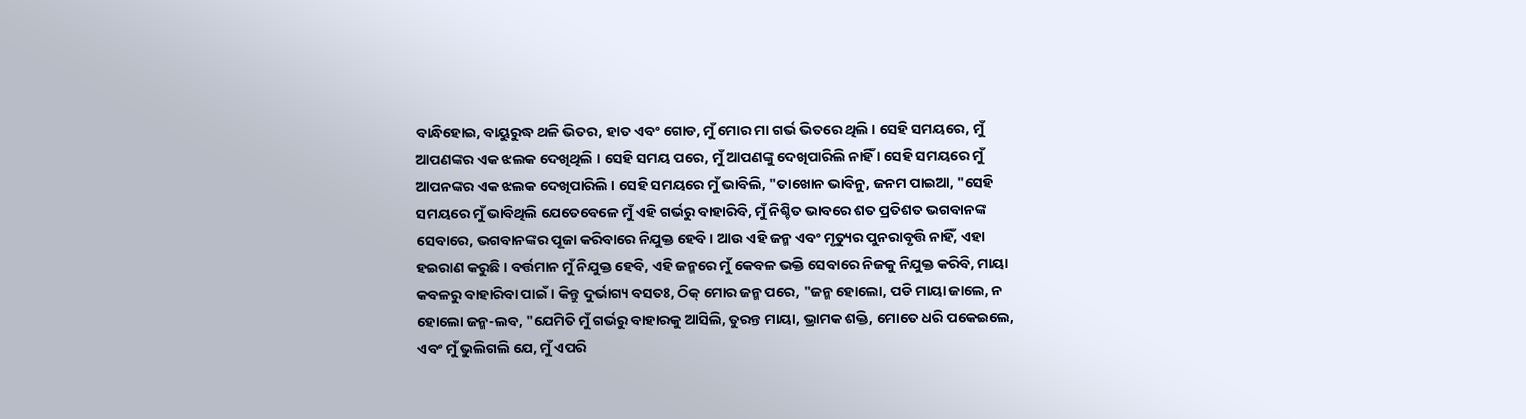ବାନ୍ଧିହୋଇ, ବାୟୁରୁଦ୍ଧ ଥଳି ଭିତର, ହାତ ଏବଂ ଗୋଡ, ମୁଁ ମୋର ମା ଗର୍ଭ ଭିତରେ ଥିଲି । ସେହି ସମୟରେ, ମୁଁ ଆପଣଙ୍କର ଏକ ଝଲକ ଦେଖିଥିଲି । ସେହି ସମୟ ପରେ, ମୁଁ ଆପଣଙ୍କୁ ଦେଖିପାରିଲି ନାହିଁ । ସେହି ସମୟରେ ମୁଁ ଆପନଙ୍କର ଏକ ଝଲକ ଦେଖିପାରିଲି । ସେହି ସମୟରେ ମୁଁ ଭାବିଲି, "ତାଖୋନ ଭାବିନୁ, ଜନମ ପାଇଆ, "ସେହି ସମୟରେ ମୁଁ ଭାବିଥିଲି ଯେତେବେଳେ ମୁଁ ଏହି ଗର୍ଭରୁ ବାହାରିବି, ମୁଁ ନିଶ୍ଚିତ ଭାବରେ ଶତ ପ୍ରତିଶତ ଭଗବାନଙ୍କ ସେବାରେ, ଭଗବାନଙ୍କର ପୂଜା କରିବାରେ ନିଯୁକ୍ତ ହେବି । ଆଉ ଏହି ଜନ୍ମ ଏବଂ ମୃତ୍ୟୁର ପୁନରାବୃତ୍ତି ନାହିଁ, ଏହା ହଇରାଣ କରୁଛି । ବର୍ତ୍ତମାନ ମୁଁ ନିଯୁକ୍ତ ହେବି, ଏହି ଜନ୍ମରେ ମୁଁ କେବଳ ଭକ୍ତି ସେବାରେ ନିଜକୁ ନିଯୁକ୍ତ କରିବି, ମାୟା କବଳରୁ ବାହାରିବା ପାଇଁ । କିନ୍ତୁ ଦୁର୍ଭାଗ୍ୟ ବସତଃ, ଠିକ୍ ମୋର ଜନ୍ମ ପରେ, "ଜନ୍ମ ହୋଲୋ, ପଡି ମାୟା ଜାଲେ, ନ ହୋଲୋ ଜନ୍ମ-ଲବ, "ଯେମିତି ମୁଁ ଗର୍ଭରୁ ବାହାରକୁ ଆସିଲି, ତୁରନ୍ତ ମାୟା, ଭ୍ରାମକ ଶକ୍ତି, ମୋତେ ଧରି ପକେଇଲେ, ଏବଂ ମୁଁ ଭୁଲିଗଲି ଯେ, ମୁଁ ଏପରି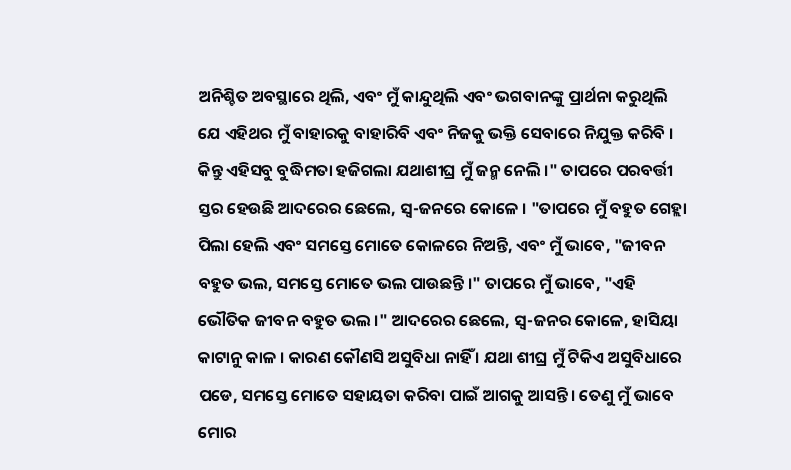ଅନିଶ୍ଚିତ ଅବସ୍ଥାରେ ଥିଲି, ଏବଂ ମୁଁ କାନ୍ଦୁଥିଲି ଏବଂ ଭଗବାନଙ୍କୁ ପ୍ରାର୍ଥନା କରୁଥିଲି ଯେ ଏହିଥର ମୁଁ ବାହାରକୁ ବାହାରିବି ଏବଂ ନିଜକୁ ଭକ୍ତି ସେବାରେ ନିଯୁକ୍ତ କରିବି । କିନ୍ତୁ ଏହିସବୁ ବୁଦ୍ଧିମତା ହଜିଗଲା ଯଥାଶୀଘ୍ର ମୁଁ ଜନ୍ମ ନେଲି ।" ତାପରେ ପରବର୍ତ୍ତୀ ସ୍ତର ହେଉଛି ଆଦରେର ଛେଲେ, ସ୍ଵ-ଜନରେ କୋଳେ । "ତାପରେ ମୁଁ ବହୁତ ଗେହ୍ଲା ପିଲା ହେଲି ଏବଂ ସମସ୍ତେ ମୋତେ କୋଳରେ ନିଅନ୍ତି, ଏବଂ ମୁଁ ଭାବେ, "ଜୀବନ ବହୁତ ଭଲ, ସମସ୍ତେ ମୋତେ ଭଲ ପାଉଛନ୍ତି ।" ତାପରେ ମୁଁ ଭାବେ, "ଏହି ଭୌତିକ ଜୀବନ ବହୁତ ଭଲ ।" ଆଦରେର ଛେଲେ, ସ୍ଵ-ଜନର କୋଳେ, ହାସିୟା କାଟାନୁ କାଳ । କାରଣ କୌଣସି ଅସୁବିଧା ନାହିଁ । ଯଥା ଶୀଘ୍ର ମୁଁ ଟିକିଏ ଅସୁବିଧାରେ ପଡେ, ସମସ୍ତେ ମୋତେ ସହାୟତା କରିବା ପାଇଁ ଆଗକୁ ଆସନ୍ତି । ତେଣୁ ମୁଁ ଭାବେ ମୋର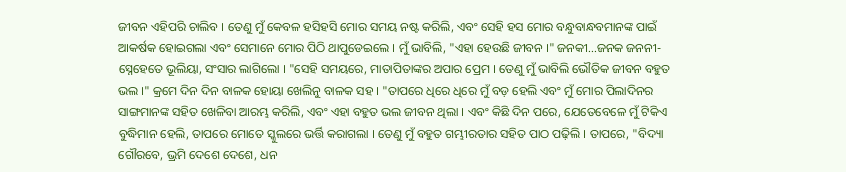ଜୀବନ ଏହିପରି ଚାଲିବ । ତେଣୁ ମୁଁ କେବଳ ହସିହସି ମୋର ସମୟ ନଷ୍ଟ କରିଲି, ଏବଂ ସେହି ହସ ମୋର ବନ୍ଧୁବାନ୍ଧବମାନଙ୍କ ପାଇଁ ଆକର୍ଷକ ହୋଇଗଲା ଏବଂ ସେମାନେ ମୋର ପିଠି ଥାପୁଡେଇଲେ । ମୁଁ ଭାବିଲି, "ଏହା ହେଉଛି ଜୀବନ ।" ଜନକୀ...ଜନକ ଜନନୀ-ସ୍ନେହେତେ ଭୂଲିୟା, ସଂସାର ଲାଗିଲୋ । "ସେହି ସମୟରେ, ମାତାପିତାଙ୍କର ଅପାର ପ୍ରେମ । ତେଣୁ ମୁଁ ଭାବିଲି ଭୌତିକ ଜୀବନ ବହୁତ ଭଲ ।" କ୍ରମେ ଦିନ ଦିନ ବାଳକ ହୋୟା ଖେଲିନୁ ବାଳକ ସହ । "ତାପରେ ଧିରେ ଧିରେ ମୁଁ ବଡ଼ ହେଲି ଏବଂ ମୁଁ ମୋର ପିଲାଦିନର ସାଙ୍ଗମାନଙ୍କ ସହିତ ଖେଳିବା ଆରମ୍ଭ କରିଲି, ଏବଂ ଏହା ବହୁତ ଭଲ ଜୀବନ ଥିଲା । ଏବଂ କିଛି ଦିନ ପରେ, ଯେତେବେଳେ ମୁଁ ଟିକିଏ ବୁଦ୍ଧିମାନ ହେଲି, ତାପରେ ମୋତେ ସ୍କୁଲରେ ଭର୍ତ୍ତି କରାଗଲା । ତେଣୁ ମୁଁ ବହୁତ ଗମ୍ଭୀରତାର ସହିତ ପାଠ ପଢ଼ିଲି । ତାପରେ, "ବିଦ୍ୟା ଗୌରବେ, ଭ୍ରମି ଦେଶେ ଦେଶେ, ଧନ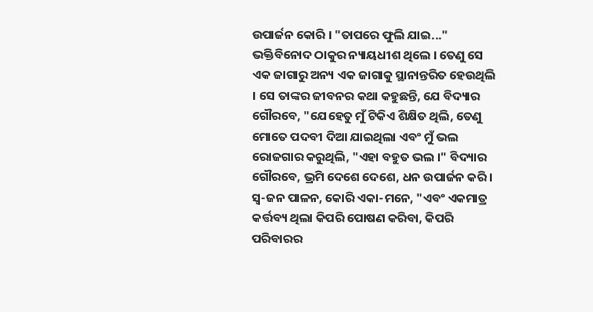ଉପାର୍ଜନ କୋରି । "ତାପରେ ଫୁଲି ଯାଇ..." ଭକ୍ତିବିନୋଦ ଠାକୁର ନ୍ୟାୟଧୀଶ ଥିଲେ । ତେଣୁ ସେ ଏକ ଜାଗାରୁ ଅନ୍ୟ ଏକ ଜାଗାକୁ ସ୍ଥାନାନ୍ତରିତ ହେଉଥିଲି । ସେ ତାଙ୍କର ଜୀବନର କଥା କହୁଛନ୍ତି, ଯେ ବିଦ୍ୟାର ଗୌରବେ, "ଯେହେତୁ ମୁଁ ଟିକିଏ ଶିକ୍ଷିତ ଥିଲି, ତେଣୁ ମୋତେ ପଦବୀ ଦିଆ ଯାଇଥିଲା ଏବଂ ମୁଁ ଭଲ ରୋଜଗାର କରୁଥିଲି, "ଏହା ବହୁତ ଭଲ ।" ବିଦ୍ୟାର ଗୌରବେ, ଭ୍ରମି ଦେଶେ ଦେଶେ, ଧନ ଉପାର୍ଜନ କରି । ସ୍ଵ-ଜନ ପାଳନ, କୋରି ଏକା-ମନେ, "ଏବଂ ଏକମାତ୍ର କର୍ତ୍ତବ୍ୟ ଥିଲା କିପରି ପୋଷଣ କରିବା, କିପରି ପରିବାରର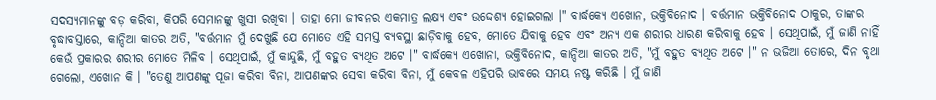ସଦସ୍ୟମାନଙ୍କୁ ବଡ଼ କରିବା, କିପରି ସେମାନଙ୍କୁ ଖୁସୀ ରଖିବା । ତାହା ମୋ ଜୀବନର ଏକମାତ୍ର ଲକ୍ଷ୍ୟ ଏବଂ ଉଦ୍ଦେଶ୍ୟ ହୋଇଗଲା ।" ବାର୍ଦ୍ଧକ୍ୟେ ଏଖୋନ, ଭକ୍ତିବିନୋଦ । ବର୍ତ୍ତମାନ ଭକ୍ତିବିନୋଦ ଠାକୁର, ତାଙ୍କର ବୃଦ୍ଧାବସ୍ତାରେ, କାନ୍ଦିଆ କାତର ଅତି, "ବର୍ତ୍ତମାନ ମୁଁ ଦେଖୁଛି ଯେ ମୋତେ ଏହି ସମସ୍ତ ବ୍ୟବସ୍ଥା ଛାଡ଼ିବାକୁ ହେବ, ମୋତେ ଯିବାକୁ ହେବ ଏବଂ ଅନ୍ୟ ଏକ ଶରୀର ଧାରଣ କରିବାକୁ ହେବ । ସେଥିପାଇଁ, ମୁଁ ଜାଣି ନାହିଁ କେଉଁ ପ୍ରକାରର ଶରୀର ମୋତେ ମିଳିବ । ସେଥିପାଇଁ, ମୁଁ କାନ୍ଦୁଛି, ମୁଁ ବହୁତ ବ୍ୟଥିତ ଅଟେ ।" ବାର୍ଦ୍ଧକ୍ୟେ ଏଖୋନା, ଭକ୍ତିବିନୋଦ, କାନ୍ଦିଆ କାତର ଅତି, "ମୁଁ ବହୁତ ବ୍ୟଥିତ ଅଟେ ।" ନ ଭଜିଆ ତୋରେ, ଦିନ ବୃଥା ଗେଲୋ, ଏଖୋନ କି । "ତେଣୁ ଆପଣଙ୍କୁ ପୂଜା କରିବା ବିନା, ଆପଣଙ୍କର ସେବା କରିବା ବିନା, ମୁଁ କେବଳ ଏହିପରି ଭାବରେ ସମୟ ନଷ୍ଟ କରିଛି । ମୁଁ ଜାଣି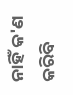ନାହିଁ କ'ଣ କରିବି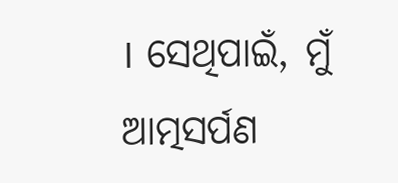। ସେଥିପାଇଁ, ମୁଁ ଆତ୍ମସର୍ପଣ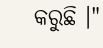କରୁଛି ।"